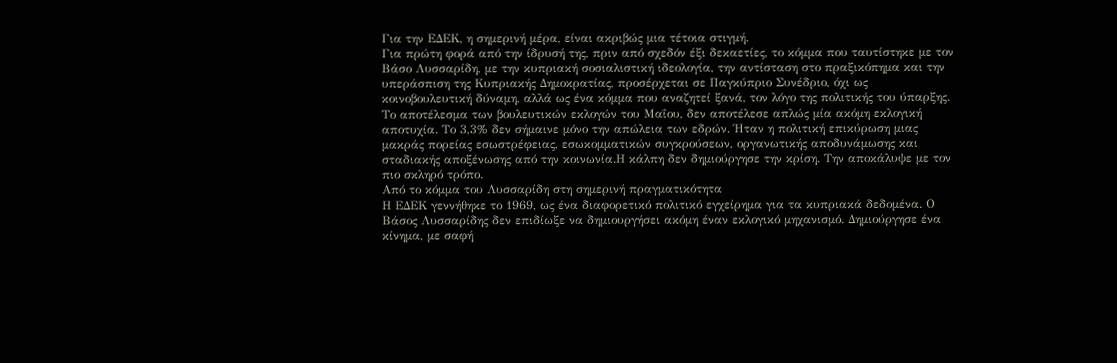Για την ΕΔΕΚ, η σημερινή μέρα, είναι ακριβώς μια τέτοια στιγμή.
Για πρώτη φορά από την ίδρυσή της, πριν από σχεδόν έξι δεκαετίες, το κόμμα που ταυτίστηκε με τον Βάσο Λυσσαρίδη, με την κυπριακή σοσιαλιστική ιδεολογία, την αντίσταση στο πραξικόπημα και την υπεράσπιση της Κυπριακής Δημοκρατίας, προσέρχεται σε Παγκύπριο Συνέδριο, όχι ως κοινοβουλευτική δύναμη, αλλά ως ένα κόμμα που αναζητεί ξανά, τον λόγο της πολιτικής του ύπαρξης.
Το αποτέλεσμα των βουλευτικών εκλογών του Μαΐου, δεν αποτέλεσε απλώς μία ακόμη εκλογική αποτυχία. Το 3,3% δεν σήμαινε μόνο την απώλεια των εδρών. Ήταν η πολιτική επικύρωση μιας μακράς πορείας εσωστρέφειας, εσωκομματικών συγκρούσεων, οργανωτικής αποδυνάμωσης και σταδιακής αποξένωσης από την κοινωνία.Η κάλπη δεν δημιούργησε την κρίση. Την αποκάλυψε με τον πιο σκληρό τρόπο.
Από το κόμμα του Λυσσαρίδη στη σημερινή πραγματικότητα
Η ΕΔΕΚ γεννήθηκε το 1969, ως ένα διαφορετικό πολιτικό εγχείρημα για τα κυπριακά δεδομένα. Ο Βάσος Λυσσαρίδης δεν επιδίωξε να δημιουργήσει ακόμη έναν εκλογικό μηχανισμό. Δημιούργησε ένα κίνημα, με σαφή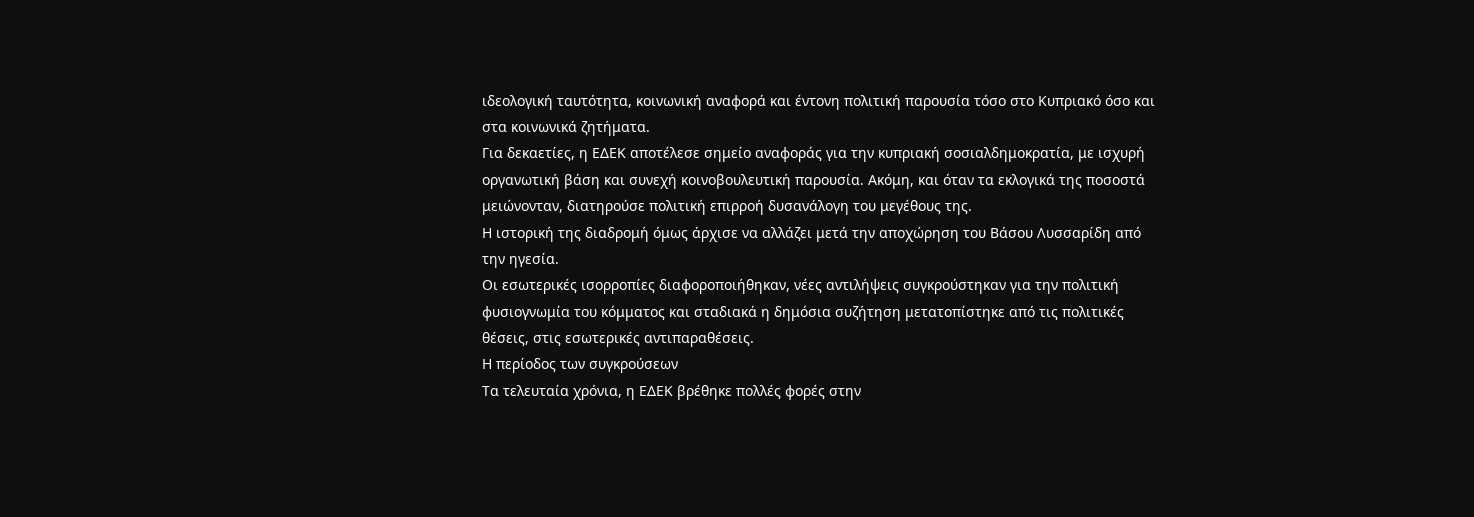ιδεολογική ταυτότητα, κοινωνική αναφορά και έντονη πολιτική παρουσία τόσο στο Κυπριακό όσο και στα κοινωνικά ζητήματα.
Για δεκαετίες, η ΕΔΕΚ αποτέλεσε σημείο αναφοράς για την κυπριακή σοσιαλδημοκρατία, με ισχυρή οργανωτική βάση και συνεχή κοινοβουλευτική παρουσία. Ακόμη, και όταν τα εκλογικά της ποσοστά μειώνονταν, διατηρούσε πολιτική επιρροή δυσανάλογη του μεγέθους της.
Η ιστορική της διαδρομή όμως άρχισε να αλλάζει μετά την αποχώρηση του Βάσου Λυσσαρίδη από την ηγεσία.
Οι εσωτερικές ισορροπίες διαφοροποιήθηκαν, νέες αντιλήψεις συγκρούστηκαν για την πολιτική φυσιογνωμία του κόμματος και σταδιακά η δημόσια συζήτηση μετατοπίστηκε από τις πολιτικές θέσεις, στις εσωτερικές αντιπαραθέσεις.
Η περίοδος των συγκρούσεων
Τα τελευταία χρόνια, η ΕΔΕΚ βρέθηκε πολλές φορές στην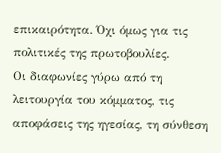επικαιρότητα. Όχι όμως για τις πολιτικές της πρωτοβουλίες.
Οι διαφωνίες γύρω από τη λειτουργία του κόμματος, τις αποφάσεις της ηγεσίας, τη σύνθεση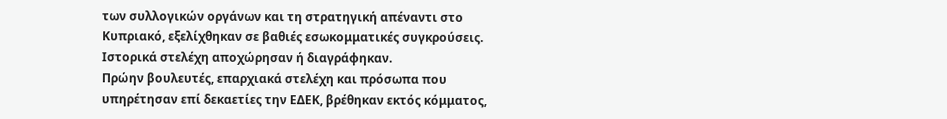των συλλογικών οργάνων και τη στρατηγική απέναντι στο Κυπριακό, εξελίχθηκαν σε βαθιές εσωκομματικές συγκρούσεις.
Ιστορικά στελέχη αποχώρησαν ή διαγράφηκαν.
Πρώην βουλευτές, επαρχιακά στελέχη και πρόσωπα που υπηρέτησαν επί δεκαετίες την ΕΔΕΚ, βρέθηκαν εκτός κόμματος,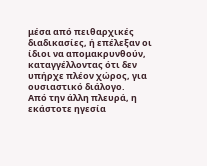μέσα από πειθαρχικές διαδικασίες, ή επέλεξαν οι ίδιοι να απομακρυνθούν, καταγγέλλοντας ότι δεν υπήρχε πλέον χώρος, για ουσιαστικό διάλογο.
Από την άλλη πλευρά, η εκάστοτε ηγεσία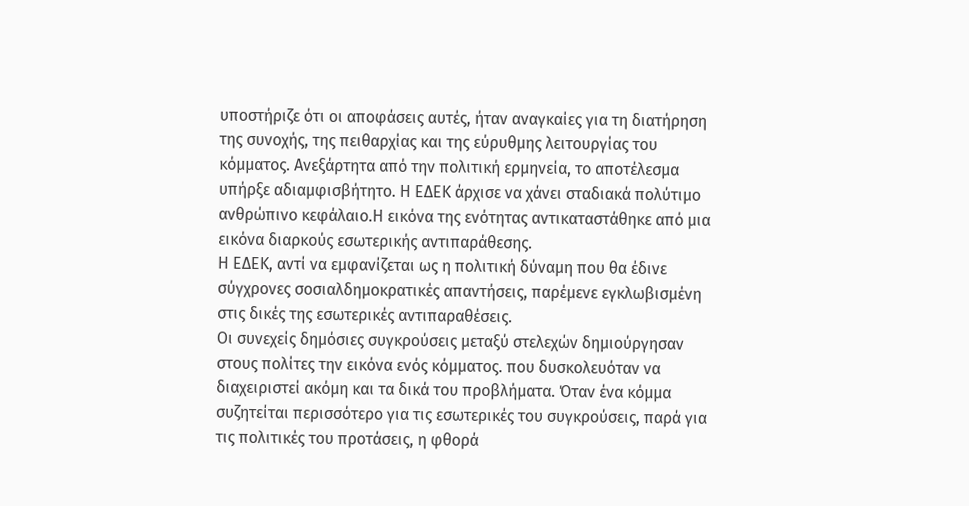υποστήριζε ότι οι αποφάσεις αυτές, ήταν αναγκαίες για τη διατήρηση της συνοχής, της πειθαρχίας και της εύρυθμης λειτουργίας του κόμματος. Ανεξάρτητα από την πολιτική ερμηνεία, το αποτέλεσμα υπήρξε αδιαμφισβήτητο. Η ΕΔΕΚ άρχισε να χάνει σταδιακά πολύτιμο ανθρώπινο κεφάλαιο.Η εικόνα της ενότητας αντικαταστάθηκε από μια εικόνα διαρκούς εσωτερικής αντιπαράθεσης.
Η ΕΔΕΚ, αντί να εμφανίζεται ως η πολιτική δύναμη που θα έδινε σύγχρονες σοσιαλδημοκρατικές απαντήσεις, παρέμενε εγκλωβισμένη στις δικές της εσωτερικές αντιπαραθέσεις.
Οι συνεχείς δημόσιες συγκρούσεις μεταξύ στελεχών δημιούργησαν στους πολίτες την εικόνα ενός κόμματος. που δυσκολευόταν να διαχειριστεί ακόμη και τα δικά του προβλήματα. Όταν ένα κόμμα συζητείται περισσότερο για τις εσωτερικές του συγκρούσεις, παρά για τις πολιτικές του προτάσεις, η φθορά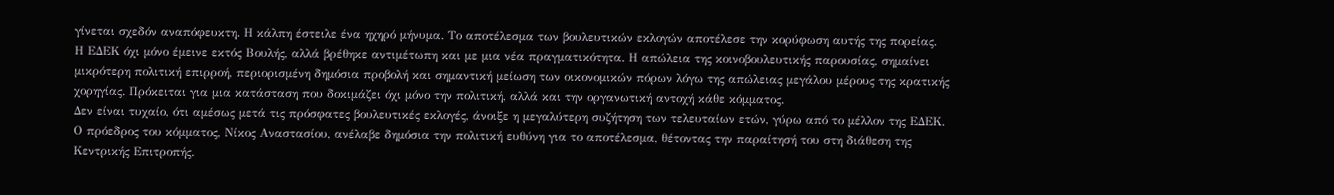γίνεται σχεδόν αναπόφευκτη. Η κάλπη έστειλε ένα ηχηρό μήνυμα. Το αποτέλεσμα των βουλευτικών εκλογών αποτέλεσε την κορύφωση αυτής της πορείας.
Η ΕΔΕΚ όχι μόνο έμεινε εκτός Βουλής, αλλά βρέθηκε αντιμέτωπη και με μια νέα πραγματικότητα. Η απώλεια της κοινοβουλευτικής παρουσίας, σημαίνει μικρότερη πολιτική επιρροή, περιορισμένη δημόσια προβολή και σημαντική μείωση των οικονομικών πόρων λόγω της απώλειας μεγάλου μέρους της κρατικής χορηγίας. Πρόκειται για μια κατάσταση που δοκιμάζει όχι μόνο την πολιτική, αλλά και την οργανωτική αντοχή κάθε κόμματος.
Δεν είναι τυχαίο, ότι αμέσως μετά τις πρόσφατες βουλευτικές εκλογές, άνοιξε η μεγαλύτερη συζήτηση των τελευταίων ετών, γύρω από το μέλλον της ΕΔΕΚ.
Ο πρόεδρος του κόμματος, Νίκος Αναστασίου, ανέλαβε δημόσια την πολιτική ευθύνη για το αποτέλεσμα, θέτοντας την παραίτησή του στη διάθεση της Κεντρικής Επιτροπής.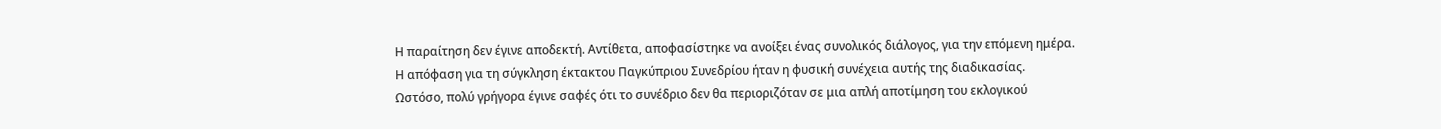Η παραίτηση δεν έγινε αποδεκτή. Αντίθετα, αποφασίστηκε να ανοίξει ένας συνολικός διάλογος, για την επόμενη ημέρα.
Η απόφαση για τη σύγκληση έκτακτου Παγκύπριου Συνεδρίου ήταν η φυσική συνέχεια αυτής της διαδικασίας.
Ωστόσο, πολύ γρήγορα έγινε σαφές ότι το συνέδριο δεν θα περιοριζόταν σε μια απλή αποτίμηση του εκλογικού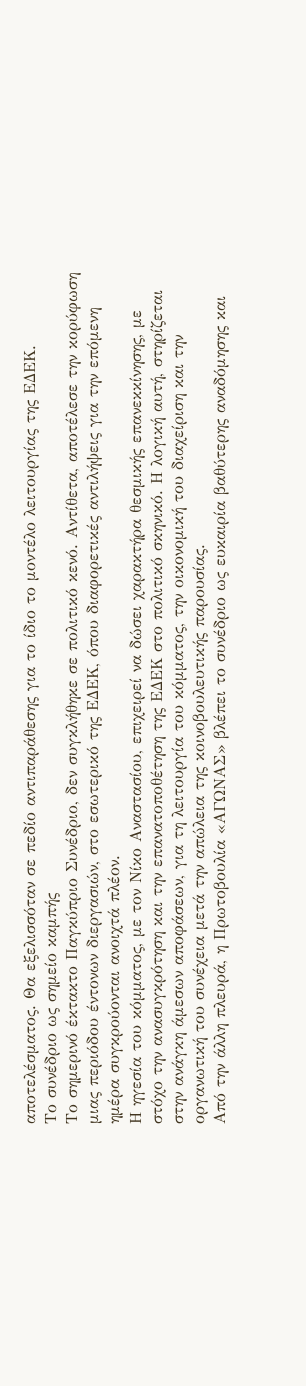αποτελέσματος. Θα εξελισσόταν σε πεδίο αντιπαράθεσης για το ίδιο το μοντέλο λειτουργίας της ΕΔΕΚ.
Το συνέδριο ως σημείο καμπής
Το σημερινό έκτακτο Παγκύπριο Συνέδριο, δεν συγκλήθηκε σε πολιτικό κενό. Αντίθετα, αποτέλεσε την κορύφωση μιας περιόδου έντονων διεργασιών, στο εσωτερικό της ΕΔΕΚ, όπου διαφορετικές αντιλήψεις για την επόμενη ημέρα συγκρούονται ανοιχτά πλέον.
Η ηγεσία του κόμματος, με τον Νίκο Αναστασίου, επιχειρεί να δώσει χαρακτήρα θεσμικής επανεκκίνησης, με στόχο την ανασυγκρότηση και την επανατοποθέτηση της ΕΔΕΚ στο πολιτικό σκηνικό. Η λογική αυτή, στηρίζεται στην ανάγκη άμεσων αποφάσεων, για τη λειτουργία του κόμματος, την οικονομική του διαχείριση και την οργανωτική του συνέχεια μετά την απώλεια της κοινοβουλευτικής παρουσίας.
Από την άλλη πλευρά, η Πρωτοβουλία «ΑΓΩΝΑΣ» βλέπει το συνέδριο ως ευκαιρία βαθύτερης αναδόμησης και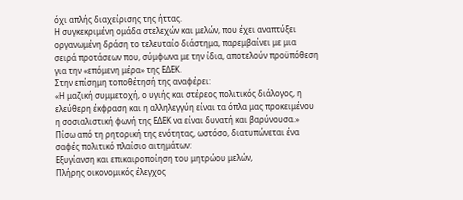όχι απλής διαχείρισης της ήττας.
Η συγκεκριμένη ομάδα στελεχών και μελών, που έχει αναπτύξει οργανωμένη δράση το τελευταίο διάστημα, παρεμβαίνει με μια σειρά προτάσεων που, σύμφωνα με την ίδια, αποτελούν προϋπόθεση για την «επόμενη μέρα» της ΕΔΕΚ.
Στην επίσημη τοποθέτησή της αναφέρει:
«Η μαζική συμμετοχή, ο υγιής και στέρεος πολιτικός διάλογος, η ελεύθερη έκφραση και η αλληλεγγύη είναι τα όπλα μας προκειμένου η σοσιαλιστική φωνή της ΕΔΕΚ να είναι δυνατή και βαρύνουσα.»
Πίσω από τη ρητορική της ενότητας, ωστόσο, διατυπώνεται ένα σαφές πολιτικό πλαίσιο αιτημάτων:
Εξυγίανση και επικαιροποίηση του μητρώου μελών,
Πλήρης οικονομικός έλεγχος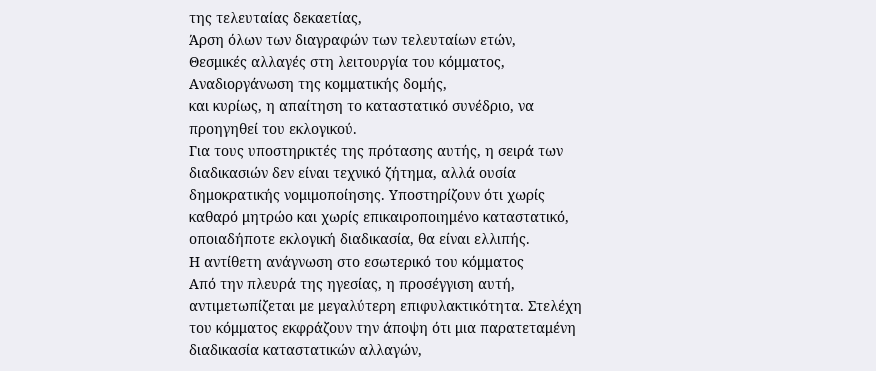της τελευταίας δεκαετίας,
Άρση όλων των διαγραφών των τελευταίων ετών,
Θεσμικές αλλαγές στη λειτουργία του κόμματος,
Αναδιοργάνωση της κομματικής δομής,
και κυρίως, η απαίτηση το καταστατικό συνέδριο, να προηγηθεί του εκλογικού.
Για τους υποστηρικτές της πρότασης αυτής, η σειρά των διαδικασιών δεν είναι τεχνικό ζήτημα, αλλά ουσία δημοκρατικής νομιμοποίησης. Υποστηρίζουν ότι χωρίς καθαρό μητρώο και χωρίς επικαιροποιημένο καταστατικό, οποιαδήποτε εκλογική διαδικασία, θα είναι ελλιπής.
Η αντίθετη ανάγνωση στο εσωτερικό του κόμματος
Από την πλευρά της ηγεσίας, η προσέγγιση αυτή, αντιμετωπίζεται με μεγαλύτερη επιφυλακτικότητα. Στελέχη του κόμματος εκφράζουν την άποψη ότι μια παρατεταμένη διαδικασία καταστατικών αλλαγών,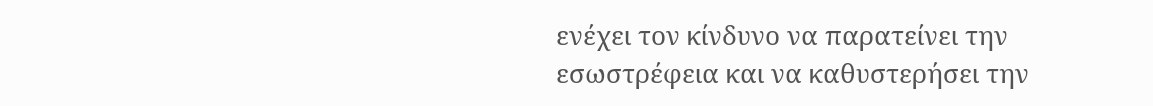ενέχει τον κίνδυνο να παρατείνει την εσωστρέφεια και να καθυστερήσει την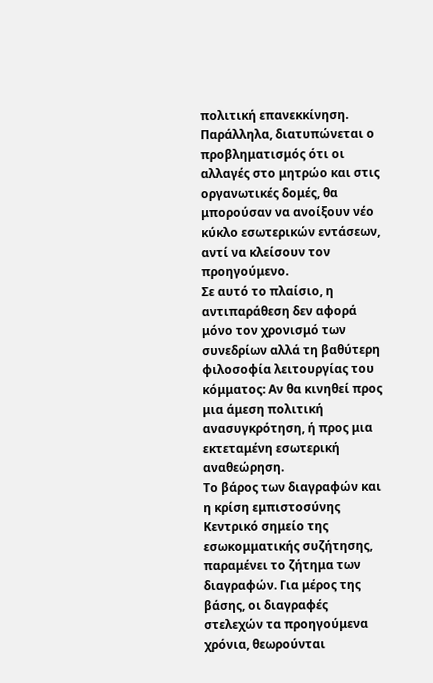πολιτική επανεκκίνηση.
Παράλληλα, διατυπώνεται ο προβληματισμός ότι οι αλλαγές στο μητρώο και στις οργανωτικές δομές, θα μπορούσαν να ανοίξουν νέο κύκλο εσωτερικών εντάσεων, αντί να κλείσουν τον προηγούμενο.
Σε αυτό το πλαίσιο, η αντιπαράθεση δεν αφορά μόνο τον χρονισμό των συνεδρίων αλλά τη βαθύτερη φιλοσοφία λειτουργίας του κόμματος: Αν θα κινηθεί προς μια άμεση πολιτική ανασυγκρότηση, ή προς μια εκτεταμένη εσωτερική αναθεώρηση.
Το βάρος των διαγραφών και η κρίση εμπιστοσύνης
Κεντρικό σημείο της εσωκομματικής συζήτησης, παραμένει το ζήτημα των διαγραφών. Για μέρος της βάσης, οι διαγραφές στελεχών τα προηγούμενα χρόνια, θεωρούνται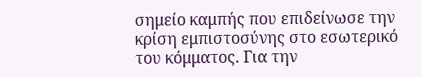σημείο καμπής που επιδείνωσε την κρίση εμπιστοσύνης στο εσωτερικό του κόμματος. Για την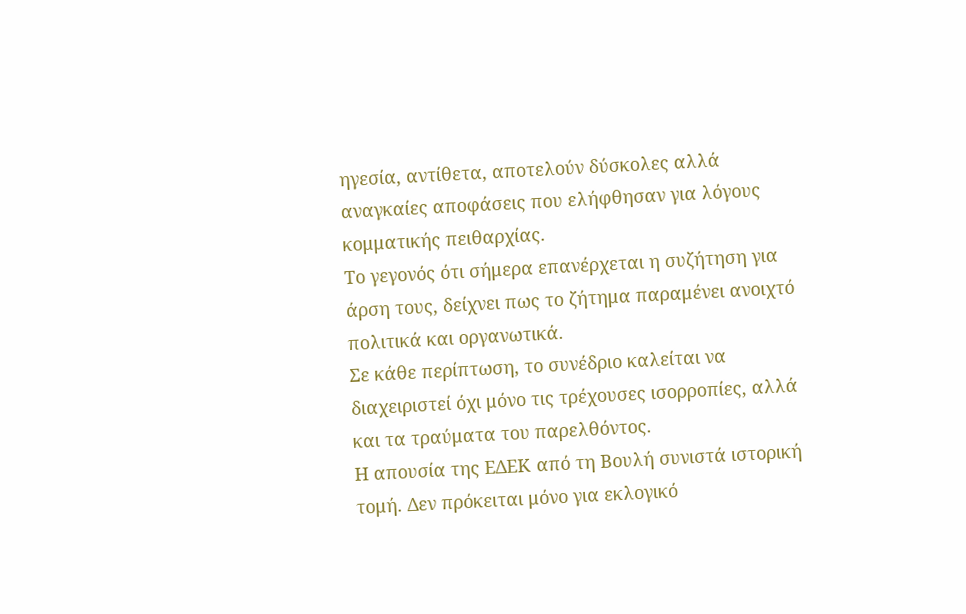ηγεσία, αντίθετα, αποτελούν δύσκολες αλλά αναγκαίες αποφάσεις που ελήφθησαν για λόγους κομματικής πειθαρχίας.
Το γεγονός ότι σήμερα επανέρχεται η συζήτηση για άρση τους, δείχνει πως το ζήτημα παραμένει ανοιχτό πολιτικά και οργανωτικά.
Σε κάθε περίπτωση, το συνέδριο καλείται να διαχειριστεί όχι μόνο τις τρέχουσες ισορροπίες, αλλά και τα τραύματα του παρελθόντος.
Η απουσία της ΕΔΕΚ από τη Βουλή συνιστά ιστορική τομή. Δεν πρόκειται μόνο για εκλογικό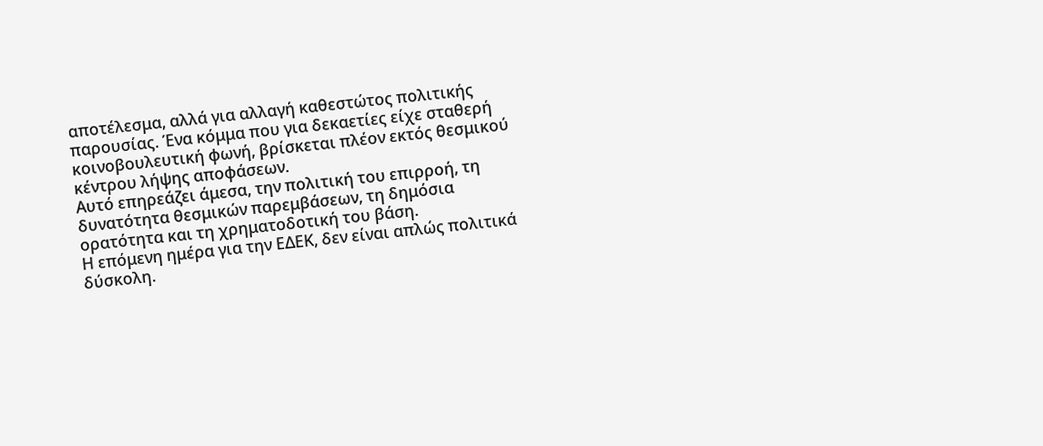αποτέλεσμα, αλλά για αλλαγή καθεστώτος πολιτικής παρουσίας. Ένα κόμμα που για δεκαετίες είχε σταθερή κοινοβουλευτική φωνή, βρίσκεται πλέον εκτός θεσμικού κέντρου λήψης αποφάσεων.
Αυτό επηρεάζει άμεσα, την πολιτική του επιρροή, τη δυνατότητα θεσμικών παρεμβάσεων, τη δημόσια ορατότητα και τη χρηματοδοτική του βάση.
Η επόμενη ημέρα για την ΕΔΕΚ, δεν είναι απλώς πολιτικά δύσκολη.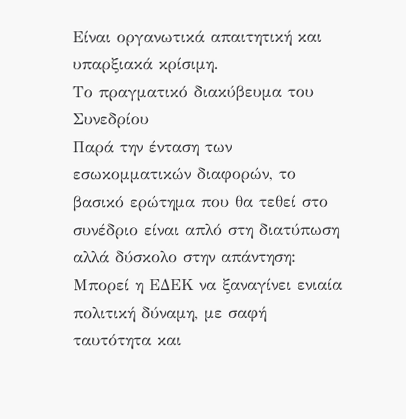Είναι οργανωτικά απαιτητική και υπαρξιακά κρίσιμη.
Το πραγματικό διακύβευμα του Συνεδρίου
Παρά την ένταση των εσωκομματικών διαφορών, το βασικό ερώτημα που θα τεθεί στο συνέδριο είναι απλό στη διατύπωση αλλά δύσκολο στην απάντηση:
Μπορεί η ΕΔΕΚ να ξαναγίνει ενιαία πολιτική δύναμη, με σαφή ταυτότητα και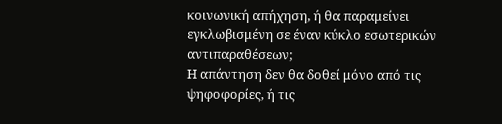κοινωνική απήχηση, ή θα παραμείνει εγκλωβισμένη σε έναν κύκλο εσωτερικών αντιπαραθέσεων;
Η απάντηση δεν θα δοθεί μόνο από τις ψηφοφορίες, ή τις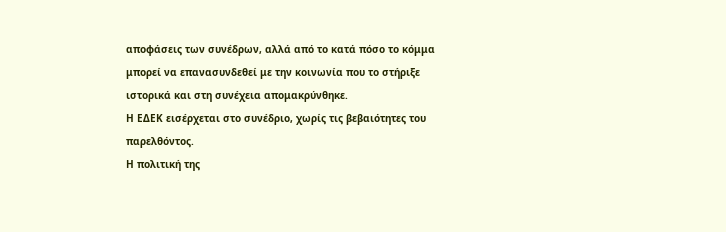αποφάσεις των συνέδρων, αλλά από το κατά πόσο το κόμμα μπορεί να επανασυνδεθεί με την κοινωνία που το στήριξε ιστορικά και στη συνέχεια απομακρύνθηκε.
Η ΕΔΕΚ εισέρχεται στο συνέδριο, χωρίς τις βεβαιότητες του παρελθόντος.
Η πολιτική της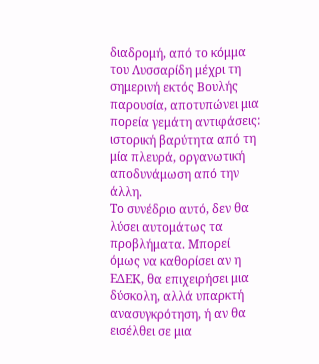διαδρομή, από το κόμμα του Λυσσαρίδη μέχρι τη σημερινή εκτός Βουλής παρουσία, αποτυπώνει μια πορεία γεμάτη αντιφάσεις: ιστορική βαρύτητα από τη μία πλευρά, οργανωτική αποδυνάμωση από την άλλη.
Το συνέδριο αυτό, δεν θα λύσει αυτομάτως τα προβλήματα. Μπορεί όμως να καθορίσει αν η ΕΔΕΚ, θα επιχειρήσει μια δύσκολη, αλλά υπαρκτή ανασυγκρότηση, ή αν θα εισέλθει σε μια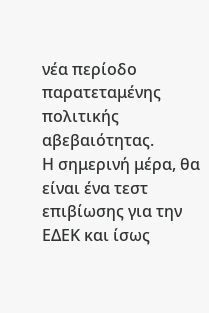νέα περίοδο παρατεταμένης πολιτικής αβεβαιότητας.
Η σημερινή μέρα, θα είναι ένα τεστ επιβίωσης για την ΕΔΕΚ και ίσως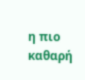η πιο καθαρή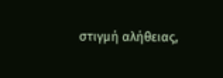στιγμή αλήθειας,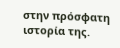στην πρόσφατη ιστορία της.